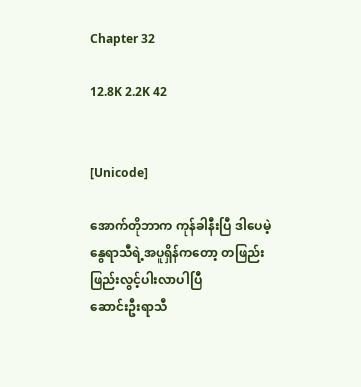Chapter 32

12.8K 2.2K 42


[Unicode]

အောက်တိုဘာက ကုန်ခါနီးပြီ ဒါပေမဲ့ နွေရာသီရဲ့အပူရှိန်ကတော့ တဖြည်းဖြည်းလွင့်ပါးလာပါပြီ
ဆောင်းဦးရာသီ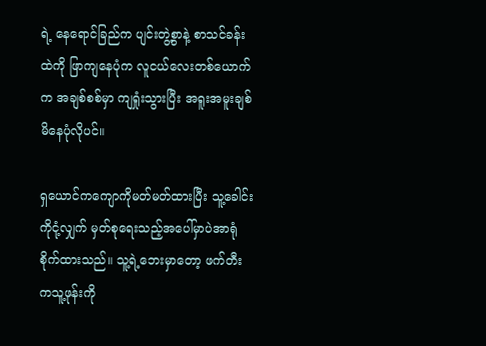ရဲ့ နေရောင်ခြည်က ပျင်းတွဲ့စွာနဲ့ စာသင်ခန်းထဲကို ဖြာကျနေပုံက လူငယ်လေးတစ်ယောက်က အချစ်စစ်မှာ ကျရှုံးသွားပြီး အရူးအမူးချစ်မိနေပုံလိုပင်။

ရှယောင်ကကျောကိုမတ်မတ်ထားပြီး သူ့ခေါင်းကိုငုံ့လျှက် မှတ်စုရေးသည့်အပေါ်မှာပဲအာရုံစိုက်ထားသည်။ သူ့ရဲ့ဘေးမှာတော့ ဖက်တီးကသူ့ဖုန်းကို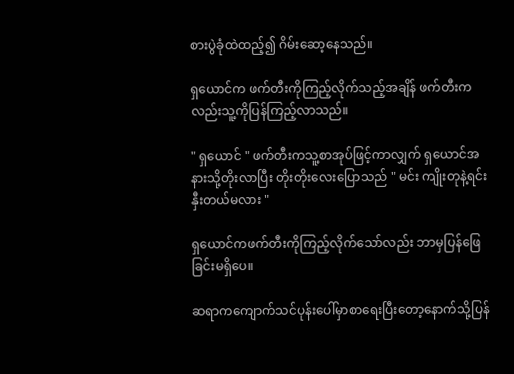စားပွဲခုံထဲထည့်၍ ဂိမ်းဆော့နေသည်။

ရှယောင်က ဖက်တီးကိုကြည့်လိုက်သည့်အချိန် ဖက်တီးကလည်းသူ့ကိုပြန်ကြည့်လာသည်။

" ရှယောင် " ဖက်တီးကသူ့စာအုပ်ဖြင့်ကာလျှက် ရှယောင်အနားသို့တိုးလာပြီး တိုးတိုးလေးပြောသည် " မင်း ကျိုးတုနဲ့ရင်းနှီးတယ်မလား "

ရှယောင်ကဖက်တီးကိုကြည့်လိုက်သော်လည်း ဘာမှပြန်ဖြေခြင်းမရှိပေ။

ဆရာကကျောက်သင်ပုန်းပေါ်မှာစာရေးပြီးတော့နောက်သို့ပြန်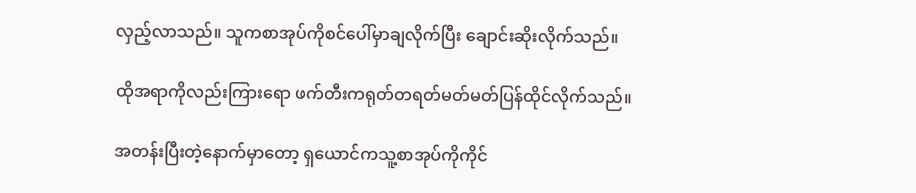လှည့်လာသည်။ သူကစာအုပ်ကိုစင်ပေါ်မှာချလိုက်ပြီး ချောင်းဆိုးလိုက်သည်။

ထိုအရာကိုလည်းကြားရော ဖက်တီးကရုတ်တရတ်မတ်မတ်ပြန်ထိုင်လိုက်သည်။

အတန်းပြီးတဲ့နောက်မှာတော့ ရှယောင်ကသူ့စာအုပ်ကိုကိုင်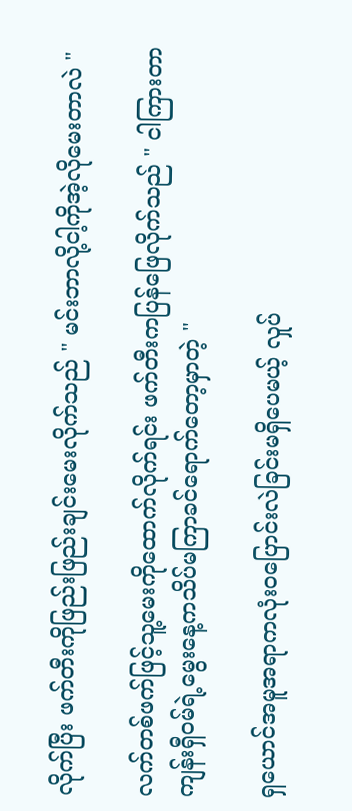လိုက်ပြီး ဖက်တီးကိုဖြည်းဖြည်းချင်းမေးလိုက်သည် " မင်းဘာလို့ငါ့ကိုအဲ့လိုမေးတာလဲ "

လက်တစ်ဖက်ဖြင့်သူ့မေးကိုထောက်လိုက်ရင်း ဖက်တီးကပြန်ဖြေလိုက်သည် " ငါကြားတာ ကျန်းရှီဝမ်ရဲ့မွေးနေ့ကသိပ်မကြာခင်ရောက်တော့မှာတဲ့ "

ရှယောင်အမူအရာကလုံးဝပြောင်းလဲခြင်းမရှိပေမယ့် လှုပ်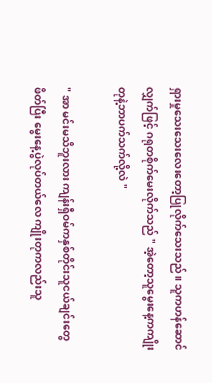ရှားမှုသေးသေးလေးတော့ပြုလိုက်သေးသည်။ သူကဟန်ဆောင်လျှက်ဖြင့် ဂရုတစိုက်မေးလိုက်သည် " အဲ့တော့သူမွေးနေ့ကကျိုးတုနဲ့ဘာပက်သက်လို့လဲ "

" အာ မင်းမသိဘူးလား ကျန်းရှီဝမ်ကနှစ်တိုင်းသူငယ်ချင်းတွေဖိတ်ပြီး မွေးနေ့ပွဲလုပ်တယ်လေ ကျိုးတုကလည်းသူ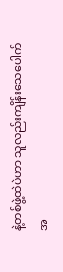နဲ့တစ်ဖွဲ့ထဲပဲဟာ သူလည်းကျိန်းသေပေါက် အ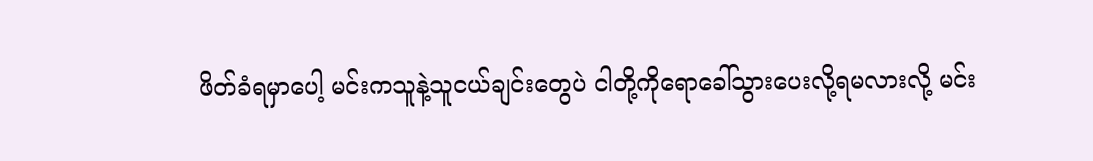ဖိတ်ခံရမှာပေါ့ မင်းကသူနဲ့သူငယ်ချင်းတွေပဲ ငါတို့ကိုရောခေါ်သွားပေးလို့ရမလားလို့ မင်း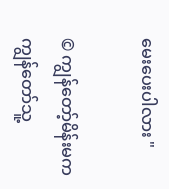မေးပေးပါလား "

© ကျွန်တော့်မိန်းမကကျွန်တော်သူ့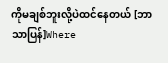ကိုမချစ်ဘူးလို့ပဲထင်နေတယ် [ဘာသာပြန်]Where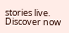stories live. Discover now